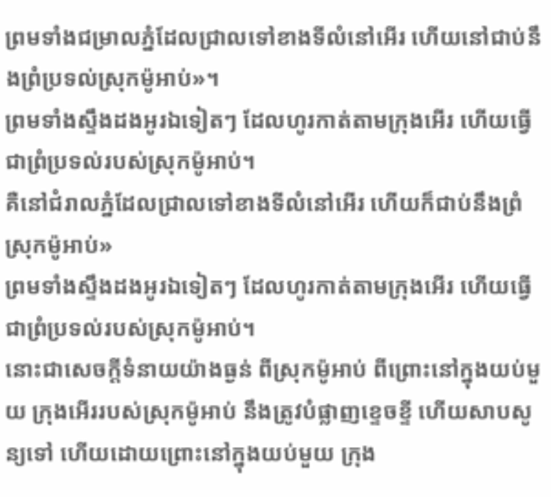ព្រមទាំងជម្រាលភ្នំដែលជ្រាលទៅខាងទីលំនៅអើរ ហើយនៅជាប់នឹងព្រំប្រទល់ស្រុកម៉ូអាប់»។
ព្រមទាំងស្ទឹងដងអូរឯទៀតៗ ដែលហូរកាត់តាមក្រុងអើរ ហើយធ្វើជាព្រំប្រទល់របស់ស្រុកម៉ូអាប់។
គឺនៅជំរាលភ្នំដែលជ្រាលទៅខាងទីលំនៅអើរ ហើយក៏ជាប់នឹងព្រំស្រុកម៉ូអាប់»
ព្រមទាំងស្ទឹងដងអូរឯទៀតៗ ដែលហូរកាត់តាមក្រុងអើរ ហើយធ្វើជាព្រំប្រទល់របស់ស្រុកម៉ូអាប់។
នោះជាសេចក្ដីទំនាយយ៉ាងធ្ងន់ ពីស្រុកម៉ូអាប់ ពីព្រោះនៅក្នុងយប់មួយ ក្រុងអើររបស់ស្រុកម៉ូអាប់ នឹងត្រូវបំផ្លាញខ្ទេចខ្ទី ហើយសាបសូន្យទៅ ហើយដោយព្រោះនៅក្នុងយប់មួយ ក្រុង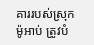គាររបស់ស្រុកម៉ូអាប់ ត្រូវបំ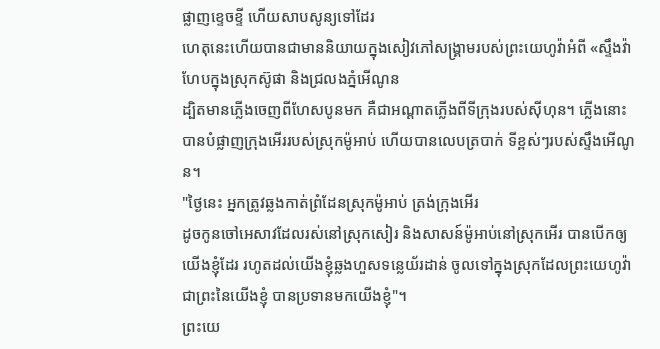ផ្លាញខ្ទេចខ្ទី ហើយសាបសូន្យទៅដែរ
ហេតុនេះហើយបានជាមាននិយាយក្នុងសៀវភៅសង្គ្រាមរបស់ព្រះយេហូវ៉ាអំពី «ស្ទឹងវ៉ាហែបក្នុងស្រុកស៊ូផា និងជ្រលងភ្នំអើណូន
ដ្បិតមានភ្លើងចេញពីហែសបូនមក គឺជាអណ្ដាតភ្លើងពីទីក្រុងរបស់ស៊ីហុន។ ភ្លើងនោះបានបំផ្លាញក្រុងអើររបស់ស្រុកម៉ូអាប់ ហើយបានលេបត្របាក់ ទីខ្ពស់ៗរបស់ស្ទឹងអើណូន។
"ថ្ងៃនេះ អ្នកត្រូវឆ្លងកាត់ព្រំដែនស្រុកម៉ូអាប់ ត្រង់ក្រុងអើរ
ដូចកូនចៅអេសាវដែលរស់នៅស្រុកសៀរ និងសាសន៍ម៉ូអាប់នៅស្រុកអើរ បានបើកឲ្យយើងខ្ញុំដែរ រហូតដល់យើងខ្ញុំឆ្លងហួសទន្លេយ័រដាន់ ចូលទៅក្នុងស្រុកដែលព្រះយេហូវ៉ាជាព្រះនៃយើងខ្ញុំ បានប្រទានមកយើងខ្ញុំ"។
ព្រះយេ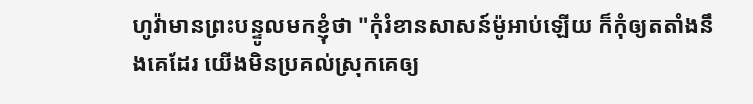ហូវ៉ាមានព្រះបន្ទូលមកខ្ញុំថា "កុំរំខានសាសន៍ម៉ូអាប់ឡើយ ក៏កុំឲ្យតតាំងនឹងគេដែរ យើងមិនប្រគល់ស្រុកគេឲ្យ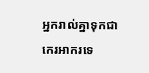អ្នករាល់គ្នាទុកជាកេរអាករទេ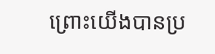ព្រោះយើងបានប្រ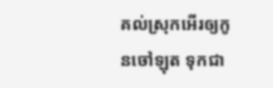គល់ស្រុកអើរឲ្យកូនចៅឡុត ទុកជា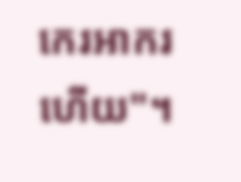កេរអាករហើយ"។